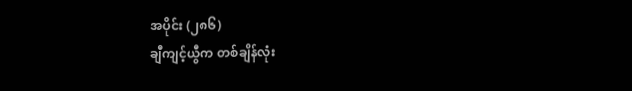အပိုင်း (၂၈၆)
ချီကျင့်ယွီက တစ်ချိန်လုံး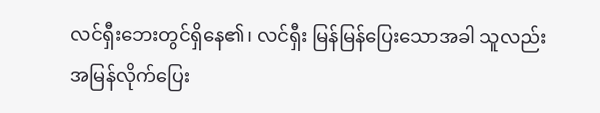လင်ရှီးဘေးတွင်ရှိနေ၏၊ လင်ရှီး မြန်မြန်ပြေးသောအခါ သူလည်း အမြန်လိုက်ပြေး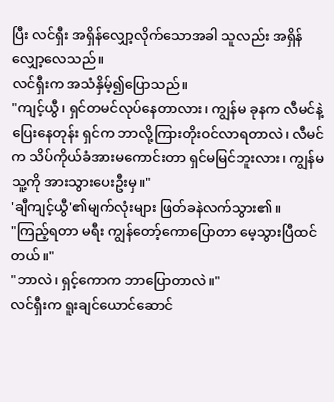ပြီး လင်ရှီး အရှိန်လျှော့လိုက်သောအခါ သူလည်း အရှိန်လျှော့လေသည်။
လင်ရှီးက အသံနှိမ့်၍ပြောသည်။
"ကျင့်ယွီ၊ ရှင်တမင်လုပ်နေတာလား၊ ကျွန်မ ခုနက လီမင်နဲ့ပြေးနေတုန်း ရှင်က ဘာလို့ကြားတိုးဝင်လာရတာလဲ၊ လီမင်က သိပ်ကိုယ်ခံအားမကောင်းတာ ရှင်မမြင်ဘူးလား၊ ကျွန်မ သူ့ကို အားသွားပေးဦးမှ။"
'ချီကျင့်ယွီ'၏မျက်လုံးများ ဖြတ်ခနဲလက်သွား၏။
"ကြည့်ရတာ မရီး ကျွန်တော့်ကောပြောတာ မေ့သွားပြီထင်တယ်။"
"ဘာလဲ၊ ရှင့်ကောက ဘာပြောတာလဲ။"
လင်ရှီးက ရူးချင်ယောင်ဆောင်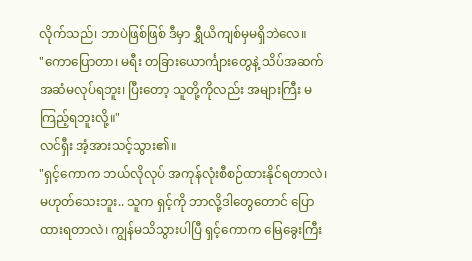လိုက်သည်၊ ဘာပဲဖြစ်ဖြစ် ဒီမှာ ရွှီယိကျစ်မှမရှိဘဲလေ။
"ကောပြောတာ၊ မရီး တခြားယောင်္ကျားတွေနဲ့ သိပ်အဆက်အဆံမလုပ်ရဘူး၊ ပြီးတော့ သူတို့ကိုလည်း အများကြီး မကြည့်ရဘူးလို့။"
လင်ရှီး အံ့အားသင့်သွား၏။
"ရှင့်ကောက ဘယ်လိုလုပ် အကုန်လုံးစီစဉ်ထားနိုင်ရတာလဲ၊ မဟုတ်သေးဘူး.. သူက ရှင့်ကို ဘာလို့ဒါတွေတောင် ပြောထားရတာလဲ၊ ကျွန်မသိသွားပါပြီ ရှင့်ကောက မြေခွေးကြီး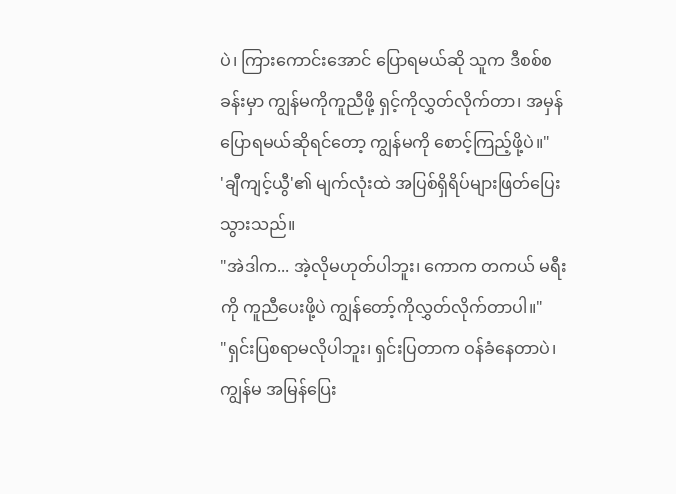ပဲ၊ ကြားကောင်းအောင် ပြောရမယ်ဆို သူက ဒီစစ်စခန်းမှာ ကျွန်မကိုကူညီဖို့ ရှင့်ကိုလွှတ်လိုက်တာ၊ အမှန်ပြောရမယ်ဆိုရင်တော့ ကျွန်မကို စောင့်ကြည့်ဖို့ပဲ။"
'ချီကျင့်ယွီ'၏ မျက်လုံးထဲ အပြစ်ရှိရိပ်များဖြတ်ပြေးသွားသည်။
"အဲဒါက... အဲ့လိုမဟုတ်ပါဘူး၊ ကောက တကယ် မရီးကို ကူညီပေးဖို့ပဲ ကျွန်တော့်ကိုလွှတ်လိုက်တာပါ။"
"ရှင်းပြစရာမလိုပါဘူး၊ ရှင်းပြတာက ဝန်ခံနေတာပဲ၊ ကျွန်မ အမြန်ပြေး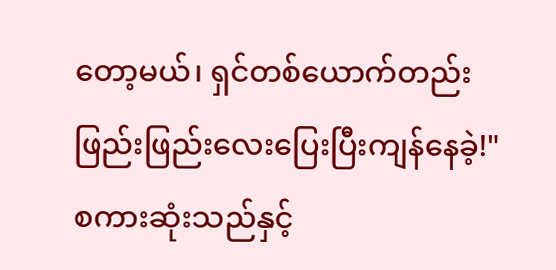တော့မယ်၊ ရှင်တစ်ယောက်တည်း ဖြည်းဖြည်းလေးပြေးပြီးကျန်နေခဲ့!"
စကားဆုံးသည်နှင့်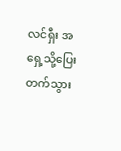လင်ရှီး အရှေ့သို့ပြေးတက်သွား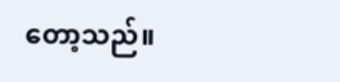တော့သည်။